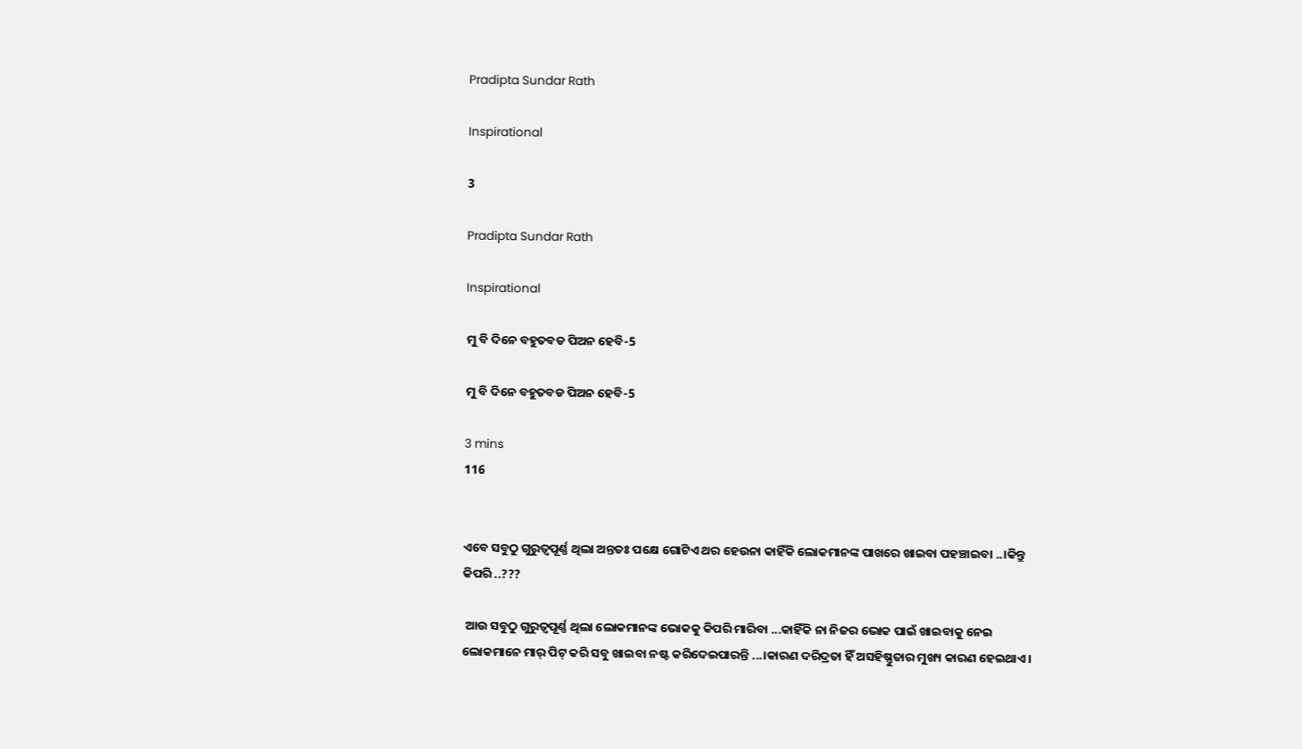Pradipta Sundar Rath

Inspirational

3

Pradipta Sundar Rath

Inspirational

ମୁ ବି ଦିନେ ବହୁତବଡ ପିଅନ ହେବି-5

ମୁ ବି ଦିନେ ବହୁତବଡ ପିଅନ ହେବି-5

3 mins
116


ଏବେ ସବୁଠୁ ଗୁରୁତ୍ୱପୂର୍ଣ୍ଣ ଥିଲା ଅନ୍ତତଃ ପକ୍ଷେ ଗୋଟିଏ ଥର ହେଉନା କାହିଁକି ଲୋକମାନଙ୍କ ପାଖରେ ଖାଇବା ପହଞ୍ଚାଇବା ..।କିନ୍ତୁ କିପରି ..???

 ଆଉ ସବୁଠୁ ଗୁରୁତ୍ୱପୂର୍ଣ୍ଣ ଥିଲା ଲୋକମାନଙ୍କ ଭୋକକୁ କିପରି ମାରିବା ...କାହିଁକି ନା ନିଜର ଭୋକ ପାଇଁ ଖାଇବାକୁ ନେଇ ଲୋକମାନେ ମାର୍ ପିଟ୍ କରି ସବୁ ଖାଇବା ନଷ୍ଟ କରିଦେଇପାରନ୍ତି ...।କାରଣ ଦରିଦ୍ରତା ହିଁ ଅସହିଷ୍ଣୁତାର ମୁଖ୍ୟ କାରଣ ହେଇଥାଏ ।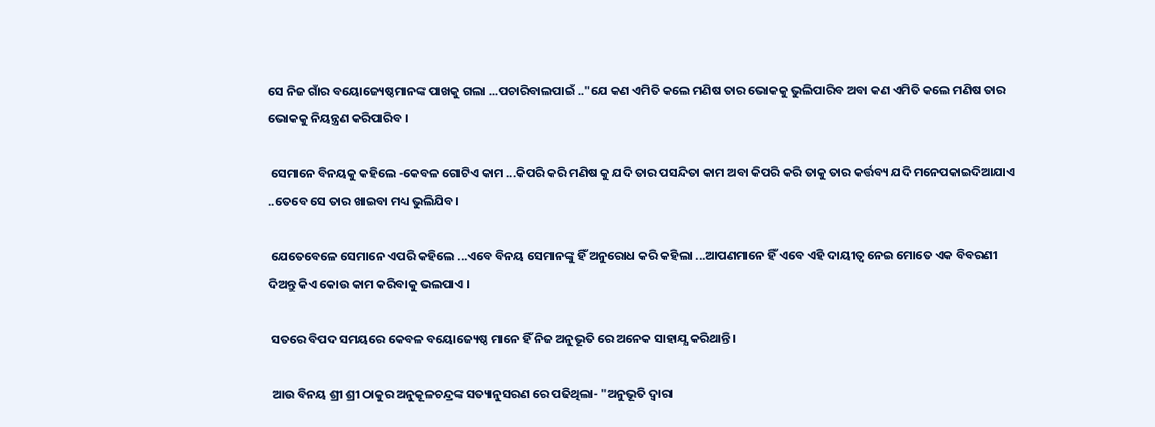ସେ ନିଜ ଗାଁର ବୟୋଜ୍ୟେଷ୍ଠମାନଙ୍କ ପାଖକୁ ଗଲା ...ପଚାରିବାଲପାଇଁ .."ଯେ କଣ ଏମିତି କଲେ ମଣିଷ ତାର ଭୋକକୁ ଭୁଲିପାରିବ ଅବା କଣ ଏମିତି କଲେ ମଣିଷ ତାର ଭୋକକୁ ନିୟନ୍ତ୍ରଣ କରିପାରିବ ।

 ସେମାନେ ବିନୟକୁ କହିଲେ -କେବଳ ଗୋଟିଏ କାମ ...କିପରି କରି ମଣିଷ କୁ ଯଦି ତାର ପସନ୍ଦିତା କାମ ଅବା କିପରି କରି ତାକୁ ତାର କର୍ତ୍ତବ୍ୟ ଯଦି ମନେପକାଇଦିଆଯାଏ ..ତେବେ ସେ ତାର ଖାଇବା ମଧ୍ୟ ଭୁଲିଯିବ।

 ଯେତେବେଳେ ସେମାନେ ଏପରି କହିଲେ ...ଏବେ ବିନୟ ସେମାନଙ୍କୁ ହିଁ ଅନୁରୋଧ କରି କହିଲା ...ଆପଣମାନେ ହିଁ ଏବେ ଏହି ଦାୟୀତ୍ବ ନେଇ ମୋତେ ଏକ ବିବରଣୀ ଦିଅନ୍ତୁ କିଏ କୋଉ କାମ କରିବାକୁ ଭଲପାଏ ।

 ସତରେ ବିପଦ ସମୟରେ କେବଳ ବୟୋଜ୍ୟେଷ୍ଠ ମାନେ ହିଁ ନିଜ ଅନୁଭୂତି ରେ ଅନେକ ସାହାଯ୍ଯ କରିଥାନ୍ତି ।

 ଆଉ ବିନୟ ଶ୍ରୀ ଶ୍ରୀ ଠାକୁର ଅନୁକୂଳଚନ୍ଦ୍ରଙ୍କ ସତ୍ୟାନୁସରଣ ରେ ପଢିଥିଲା- "ଅନୁଭୂତି ଦ୍ୱାରା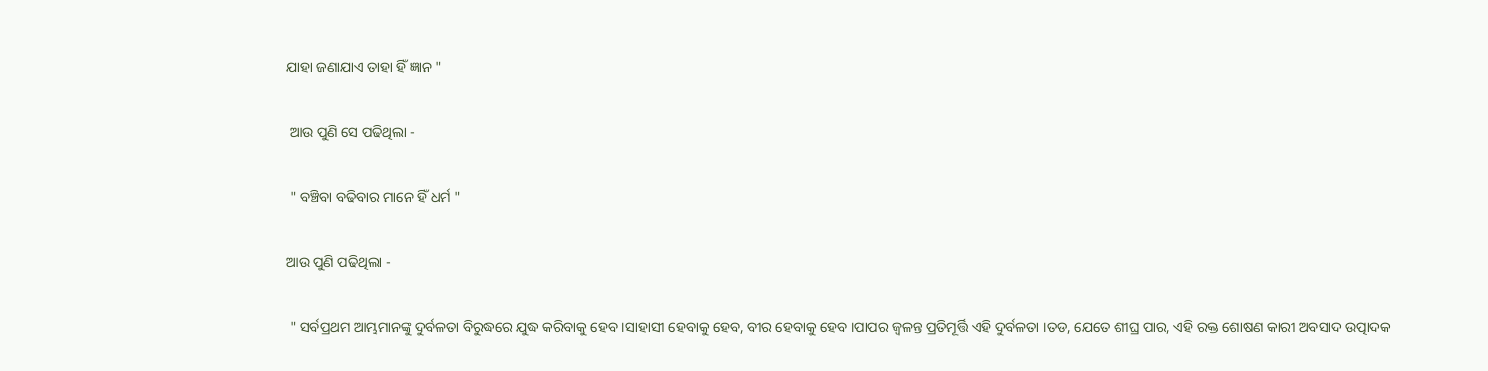ଯାହା ଜଣାଯାଏ ତାହା ହିଁ ଜ୍ଞାନ "

 ଆଉ ପୁଣି ସେ ପଢିଥିଲା -

 " ବଞ୍ଚିବା ବଢିବାର ମାନେ ହିଁ ଧର୍ମ "

ଆଉ ପୁଣି ପଢିଥିଲା -

 " ସର୍ବପ୍ରଥମ ଆମ୍ଭମାନଙ୍କୁ ଦୁର୍ବଳତା ବିରୁଦ୍ଧରେ ଯୁଦ୍ଧ କରିବାକୁ ହେବ ।ସାହାସୀ ହେବାକୁ ହେବ, ବୀର ହେବାକୁ ହେବ ।ପାପର ଜ୍ୱଳନ୍ତ ପ୍ରତିମୂର୍ତ୍ତି ଏହି ଦୁର୍ବଳତା ।ତଡ, ଯେତେ ଶୀଘ୍ର ପାର, ଏହି ରକ୍ତ ଶୋଷଣ କାରୀ ଅବସାଦ ଉତ୍ପାଦକ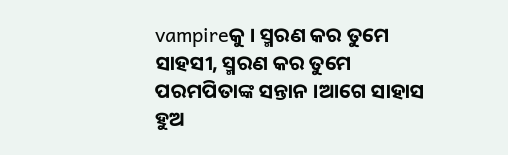vampireକୁ । ସ୍ମରଣ କର ତୁମେ ସାହସୀ, ସ୍ମରଣ କର ତୁମେ ପରମପିତାଙ୍କ ସନ୍ତାନ ।ଆଗେ ସାହାସ ହୁଅ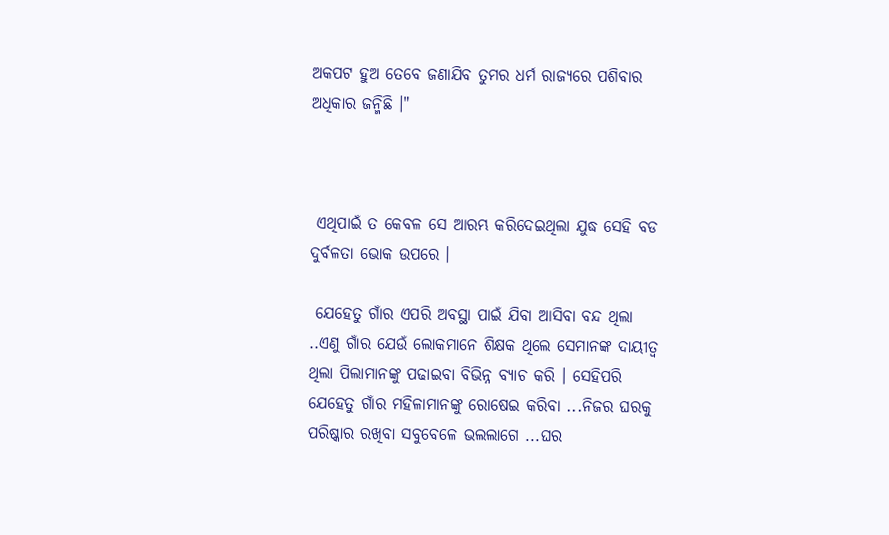ଅକପଟ ହୁଅ ତେବେ ଜଣାଯିବ ତୁମର ଧର୍ମ ରାଜ୍ୟରେ ପଶିବାର ଅଧିକାର ଜନ୍ମିଛି ।"



 ଏଥିପାଇଁ ତ କେବଳ ସେ ଆରମ୍ଭ କରିଦେଇଥିଲା ଯୁଦ୍ଧ ସେହି ବଡ ଦୁର୍ବଳତା ଭୋକ ଉପରେ ।

 ଯେହେତୁ ଗାଁର ଏପରି ଅବସ୍ଥା ପାଇଁ ଯିବା ଆସିବା ବନ୍ଦ ଥିଲା ..ଏଣୁ ଗାଁର ଯେଉଁ ଲୋକମାନେ ଶିକ୍ଷକ ଥିଲେ ସେମାନଙ୍କ ଦାୟୀତ୍ବ ଥିଲା ପିଲାମାନଙ୍କୁ ପଢାଇବା ବିଭିନ୍ନ ବ୍ୟାଚ କରି । ସେହିପରି ଯେହେତୁ ଗାଁର ମହିଳାମାନଙ୍କୁ ରୋଷେଇ କରିବା ...ନିଜର ଘରକୁ ପରିଷ୍କାର ରଖିବା ସବୁବେଳେ ଭଲଲାଗେ ...ଘର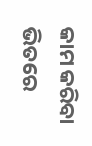କାମ କରିବା ଭିତରେ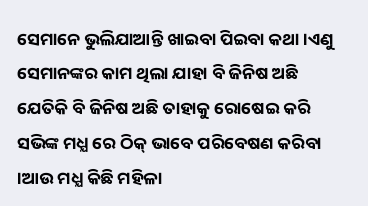ସେମାନେ ଭୁଲିଯାଆନ୍ତି ଖାଇବା ପିଇବା କଥା ।ଏଣୁ ସେମାନଙ୍କର କାମ ଥିଲା ଯାହା ବି ଜିନିଷ ଅଛି ଯେତିକି ବି ଜିନିଷ ଅଛି ତାହାକୁ ରୋଷେଇ କରି ସଭିଙ୍କ ମଧ୍ଯ ରେ ଠିକ୍ ଭାବେ ପରିବେଷଣ କରିବା ।ଆଉ ମଧ୍ଯ କିଛି ମହିଳା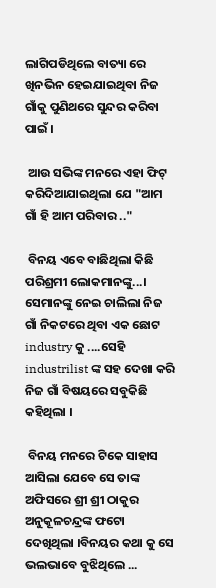ଲାଗିପଡିଥିଲେ ବାତ୍ୟା ରେ ଖିନଭିନ ହେଇଯାଇଥିବା ନିଜ ଗାଁକୁ ପୁଣିଥରେ ସୁନ୍ଦର କରିବା ପାଇଁ ।

 ଆଉ ସଭିଙ୍କ ମନରେ ଏହା ଫିଟ୍ କରିଦିଆଯାଇଥିଲା ଯେ "ଆମ ଗାଁ ହି ଆମ ପରିବାର .."

 ବିନୟ ଏବେ ବାଛିଥିଲା କିଛି ପରିଶ୍ରମୀ ଲୋକମାନଙ୍କୁ...। ସେମାନଙ୍କୁ ନେଇ ଚାଲିଲା ନିଜ ଗାଁ ନିକଟରେ ଥିବା ଏକ ଛୋଟ industry କୁ ....ସେହି industrilist ଙ୍କ ସହ ଦେଖା କରି ନିଜ ଗାଁ ବିଷୟରେ ସବୁକିଛି କହିଥିଲା ।

 ବିନୟ ମନରେ ଟିକେ ସାହାସ ଆସିଲା ଯେବେ ସେ ତାଙ୍କ ଅଫିସରେ ଶ୍ରୀ ଶ୍ରୀ ଠାକୁର ଅନୁକୂଳଚନ୍ଦ୍ରଙ୍କ ଫଟୋ ଦେଖିଥିଲା ।ବିନୟର କଥା କୁ ସେ ଭଲଭାବେ ବୁଝିଥିଲେ ...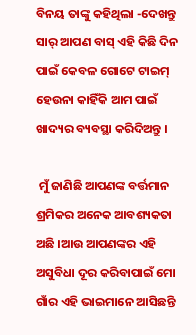ବିନୟ ତାଙ୍କୁ କହିଥିଲା -ଦେଖନ୍ତୁ ସାର୍ ଆପଣ ବାସ୍ ଏହି କିଛି ଦିନ ପାଇଁ କେବଳ ଗୋଟେ ଟାଇମ୍ ହେଉନା କାହିଁକି ଆମ ପାଇଁ ଖାଦ୍ୟର ବ୍ୟବସ୍ଥା କରିଦିଅନ୍ତୁ ।

 ମୁଁ ଜାଣିଛି ଆପଣଙ୍କ ବର୍ତ୍ତମାନ ଶ୍ରମିକର ଅନେକ ଆବଶ୍ୟକତା ଅଛି ।ଆଉ ଆପଣଙ୍କର ଏହି ଅସୁବିଧା ଦୂର କରିବାପାଇଁ ମୋ ଗାଁର ଏହି ଭାଇମାନେ ଆସିଛନ୍ତି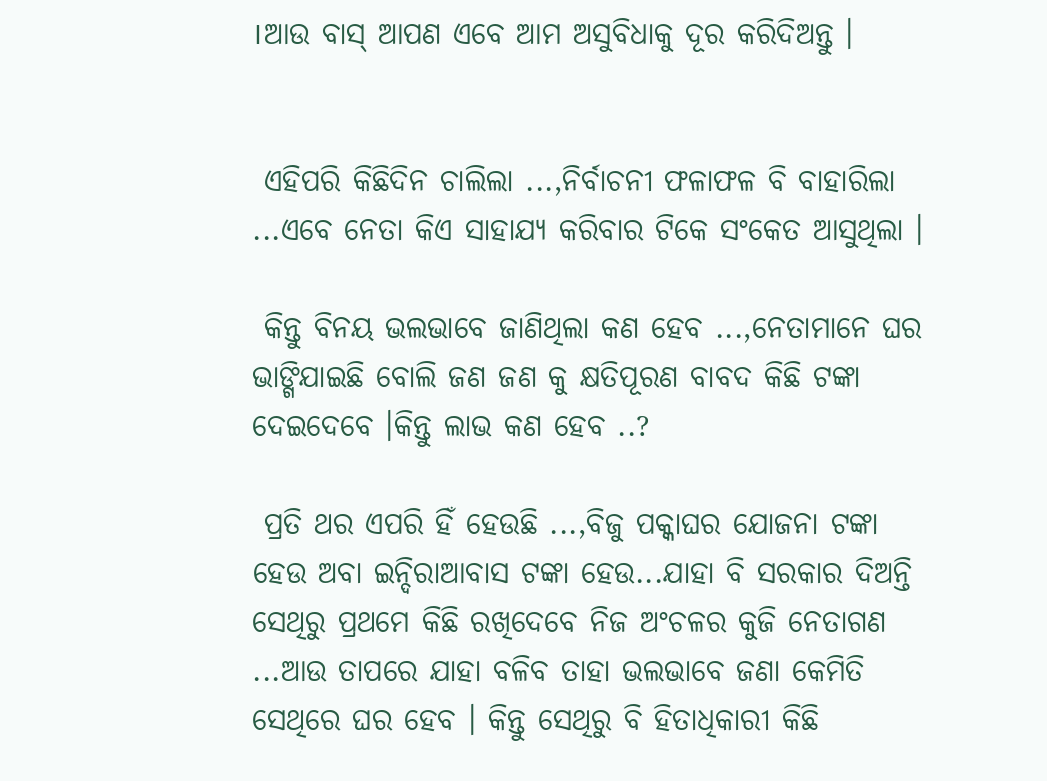।ଆଉ ବାସ୍ ଆପଣ ଏବେ ଆମ ଅସୁବିଧାକୁ ଦୂର କରିଦିଅନ୍ତୁ ।


 ଏହିପରି କିଛିଦିନ ଚାଲିଲା ...,ନିର୍ବାଚନୀ ଫଳାଫଳ ବି ବାହାରିଲା ...ଏବେ ନେତା କିଏ ସାହାଯ୍ୟ କରିବାର ଟିକେ ସଂକେତ ଆସୁଥିଲା ।

 କିନ୍ତୁ ବିନୟ ଭଲଭାବେ ଜାଣିଥିଲା କଣ ହେବ ...,ନେତାମାନେ ଘର ଭାଙ୍ଗିଯାଇଛି ବୋଲି ଜଣ ଜଣ କୁ କ୍ଷତିପୂରଣ ବାବଦ କିଛି ଟଙ୍କା ଦେଇଦେବେ ।କିନ୍ତୁ ଲାଭ କଣ ହେବ ..?

 ପ୍ରତି ଥର ଏପରି ହିଁ ହେଉଛି ...,ବିଜୁ ପକ୍କାଘର ଯୋଜନା ଟଙ୍କା ହେଉ ଅବା ଇନ୍ଦିରାଆବାସ ଟଙ୍କା ହେଉ...ଯାହା ବି ସରକାର ଦିଅନ୍ତି ସେଥିରୁ ପ୍ରଥମେ କିଛି ରଖିଦେବେ ନିଜ ଅଂଚଳର କୁଜି ନେତାଗଣ ...ଆଉ ତାପରେ ଯାହା ବଳିବ ତାହା ଭଲଭାବେ ଜଣା କେମିତି ସେଥିରେ ଘର ହେବ । କିନ୍ତୁ ସେଥିରୁ ବି ହିତାଧିକାରୀ କିଛି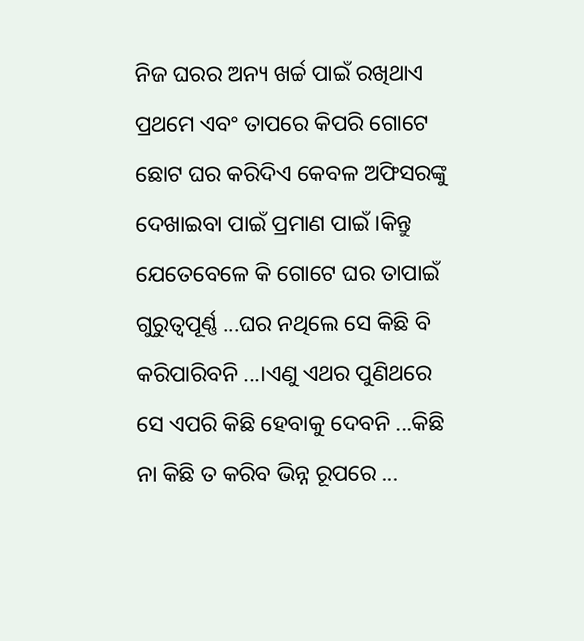ନିଜ ଘରର ଅନ୍ୟ ଖର୍ଚ୍ଚ ପାଇଁ ରଖିଥାଏ ପ୍ରଥମେ ଏବଂ ତାପରେ କିପରି ଗୋଟେ ଛୋଟ ଘର କରିଦିଏ କେବଳ ଅଫିସରଙ୍କୁ ଦେଖାଇବା ପାଇଁ ପ୍ରମାଣ ପାଇଁ ।କିନ୍ତୁ ଯେତେବେଳେ କି ଗୋଟେ ଘର ତାପାଇଁ ଗୁରୁତ୍ୱପୂର୍ଣ୍ଣ ...ଘର ନଥିଲେ ସେ କିଛି ବି କରିପାରିବନି ...।ଏଣୁ ଏଥର ପୁଣିଥରେ ସେ ଏପରି କିଛି ହେବାକୁ ଦେବନି ...କିଛି ନା କିଛି ତ କରିବ ଭିନ୍ନ ରୂପରେ ...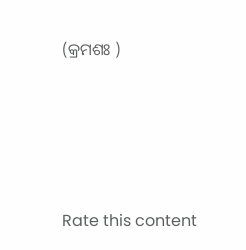(କ୍ରମଶଃ )





Rate this content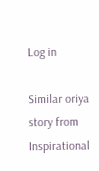Log in

Similar oriya story from Inspirational